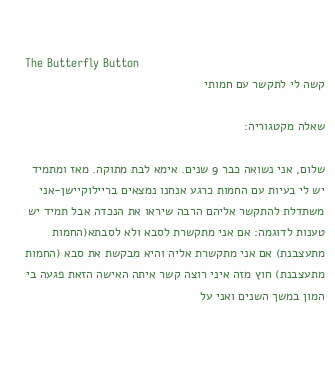The Butterfly Button
קשה לי לתקשר עם חמותי

שאלה מקטגוריה:

שלום, אני נשואה כבר 9 שנים. אימא לבת מתוקה. מאז ומתמיד יש לי בעיות עם החמות כרגע אנחנו נמצאים בריילוקיישן-אני משתדלת להתקשר אליהם הרבה שיראו את הנכדה אבל תמיד יש טענות לדוגמה: אם אני מתקשרת לסבא ולא לסבתא(החמות מתעצבנת) אם אני מתקשרת אליה והיא מבקשת את סבא (החמות מתעצבנת) חוץ מזה איני רוצה קשר איתה האישה הזאת פגעה בי המון במשך השנים ואני על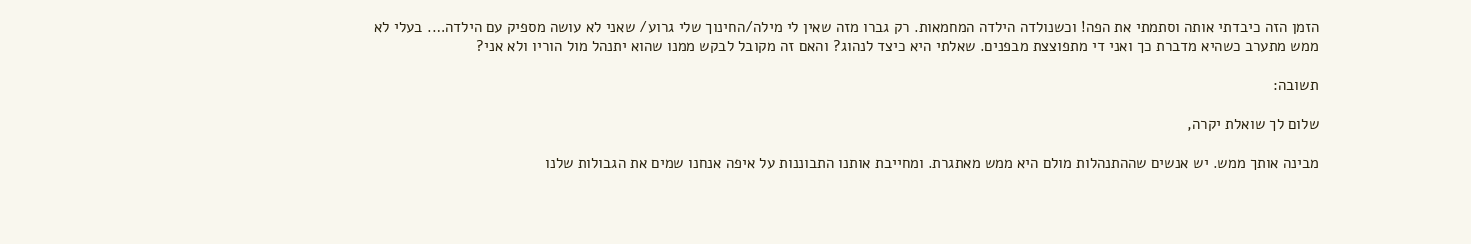הזמן הזה כיבדתי אותה וסתמתי את הפה! וכשנולדה הילדה המחמאות. רק גברו מזה שאין לי מילה/החינוך שלי גרוע/ שאני לא עושה מספיק עם הילדה…. בעלי לא ממש מתערב כשהיא מדברת כך ואני די מתפוצצת מבפנים. שאלתי היא כיצד לנהוג? והאם זה מקובל לבקש ממנו שהוא יתנהל מול הוריו ולא אני?

תשובה:

שלום לך שואלת יקרה,

מבינה אותך ממש. יש אנשים שההתנהלות מולם היא ממש מאתגרת. ומחייבת אותנו התבוננות על איפה אנחנו שמים את הגבולות שלנו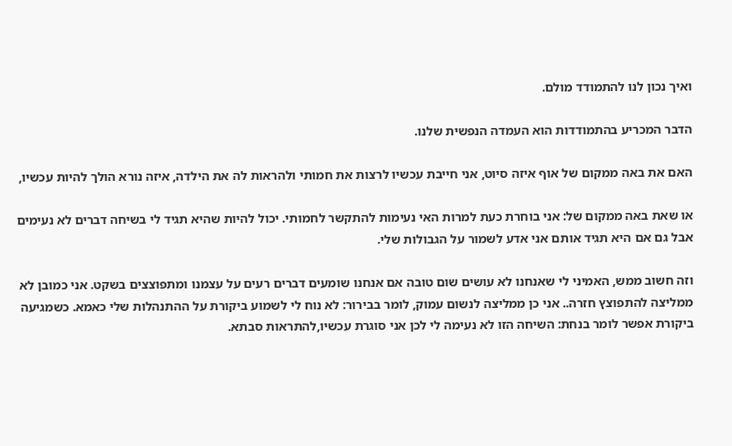ואיך נכון לנו להתמודד מולם.

הדבר המכריע בהתמודדות הוא העמדה הנפשית שלנו.

האם את באה ממקום של אוף איזה סיוט, אני חייבת עכשיו לרצות את חמותי ולהראות לה את הילדה, איזה נורא הולך להיות עכשיו,

או שאת באה ממקום של: אני בוחרת כעת למרות האי נעימות להתקשר לחמותי. יכול להיות שהיא תגיד לי בשיחה דברים לא נעימים אבל גם אם היא תגיד אותם אני אדע לשמור על הגבולות שלי.

וזה חשוב ממש, האמיני לי שאנחנו לא עושים שום טובה אם אנחנו שומעים דברים רעים על עצמנו ומתפוצצים בשקט. אני כמובן לא ממליצה להתפוצץ חזרה.. אני כן ממליצה לנשום עמוק, לומר בבירור: לא נוח לי לשמוע ביקורת על ההתנהלות שלי כאמא. כשמגיעה ביקורת אפשר לומר בנחת: השיחה הזו לא נעימה לי לכן אני סוגרת עכשיו,להתראות סבתא.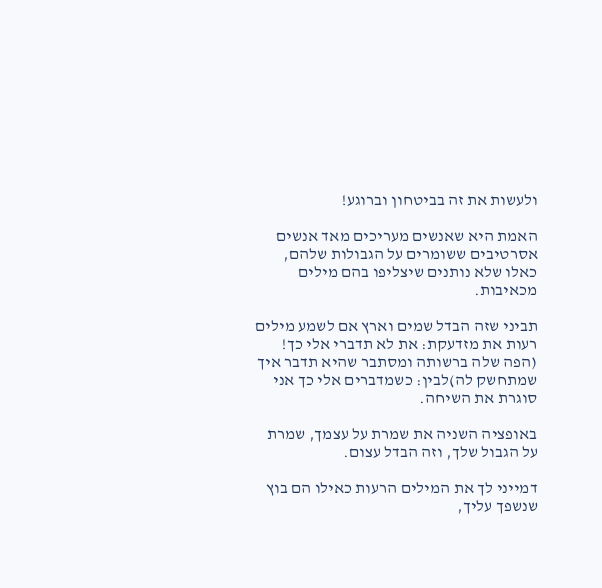ולעשות את זה בביטחון וברוגע!

האמת היא שאנשים מעריכים מאד אנשים אסרטיבים ששומרים על הגבולות שלהם, כאלו שלא נותנים שיצליפו בהם מילים מכאיבות.

תביני שזה הבדל שמים וארץ אם לשמע מילים רעות את מזדעקת: את לא תדברי אלי כך! (הפה שלה ברשותה ומסתבר שהיא תדבר איך שמתחשק לה)לבין: כשמדברים אלי כך אני סוגרת את השיחה.

באופציה השניה את שמרת על עצמך, שמרת על הגבול שלך, וזה הבדל עצום.

דמייני לך את המילים הרעות כאילו הם בוץ שנשפך עליך,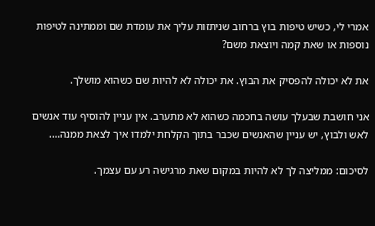אמרי לי, כשיש טיפות בוץ ברחוב שניתזות עליך את עומדת שם וממתינה לטיפות נוספות או שאת קמה ויוצאת משם?

את לא יכולה להפסיק את הבוץ. את יכולה לא להיות שם כשהוא מושלך.

אני חושבת שבעלך עושה בחכמה כשהוא לא מתערב. אין עניין להוסיף עוד אנשים לאש ולבוץ, יש עניין שהאנשים שכבר בתוך הקלחת ילמדו איך לצאת ממנה….

לסיכום: ממליצה לך לא להיות במקום שאת מרגישה רע עם עצמך.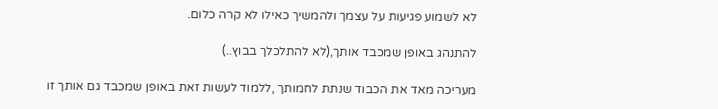לא לשמוע פגיעות על עצמך ולהמשיך כאילו לא קרה כלום.

להתנהג באופן שמכבד אותך,(לא להתלכלך בבוץ..)

מעריכה מאד את הכבוד שנתת לחמותך ,ללמוד לעשות זאת באופן שמכבד גם אותך זו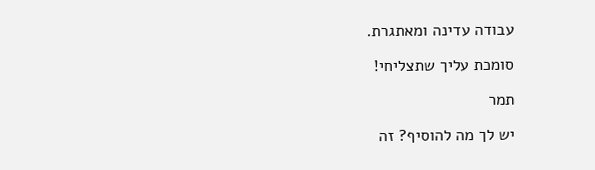עבודה עדינה ומאתגרת.

סומכת עליך שתצליחי!

תמר

יש לך מה להוסיף? זה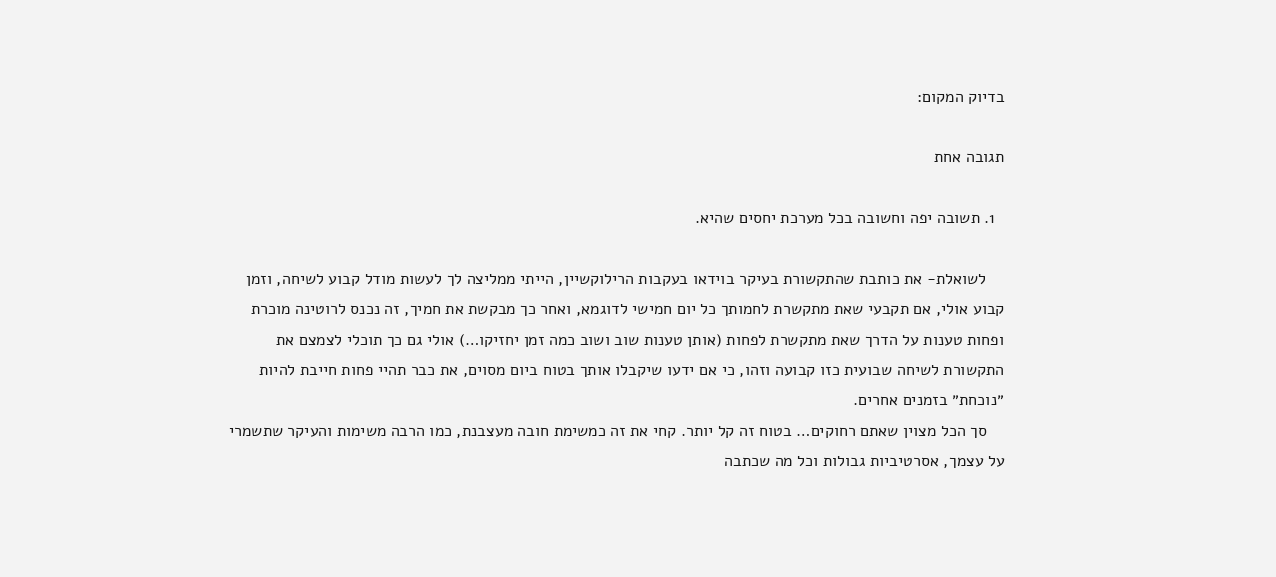בדיוק המקום:

תגובה אחת

  1. תשובה יפה וחשובה בכל מערכת יחסים שהיא.

    לשואלת- את כותבת שהתקשורת בעיקר בוידאו בעקבות הרילוקשיין, הייתי ממליצה לך לעשות מודל קבוע לשיחה, וזמן קבוע אולי, אם תקבעי שאת מתקשרת לחמותך כל יום חמישי לדוגמא, ואחר כך מבקשת את חמיך, זה נכנס לרוטינה מוכרת ופחות טענות על הדרך שאת מתקשרת לפחות (אותן טענות שוב ושוב כמה זמן יחזיקו…) אולי גם כך תוכלי לצמצם את התקשורת לשיחה שבועית כזו קבועה וזהו, כי אם ידעו שיקבלו אותך בטוח ביום מסוים, את כבר תהיי פחות חייבת להיות ״נוכחת״ בזמנים אחרים.
    סך הכל מצוין שאתם רחוקים… בטוח זה קל יותר. קחי את זה כמשימת חובה מעצבנת, כמו הרבה משימות והעיקר שתשמרי על עצמך, אסרטיביות גבולות וכל מה שכתבה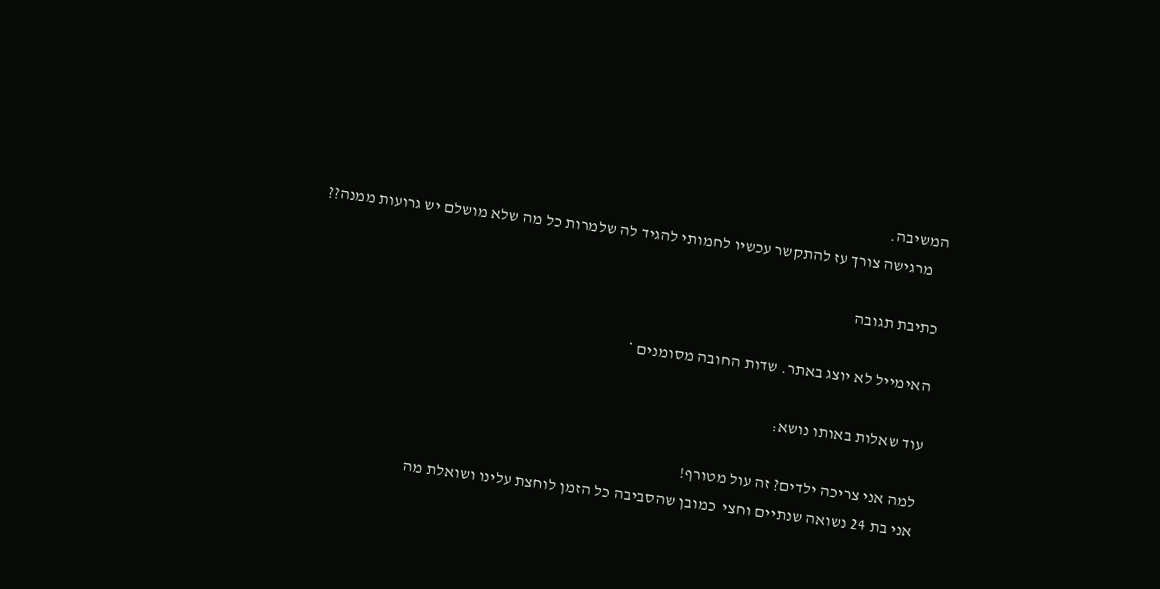המשיבה.
    מרגישה צורך עז להתקשר עכשיו לחמותי להגיד לה שלמרות כל מה שלא מושלם יש גרועות ממנה??

כתיבת תגובה

האימייל לא יוצג באתר. שדות החובה מסומנים *

עוד שאלות באותו נושא:

למה אני צריכה ילדים? זה עול מטורף!
אני בת 24 נשואה שנתיים וחצי  כמובן שהסביבה כל הזמן לוחצת עלינו ושואלת מה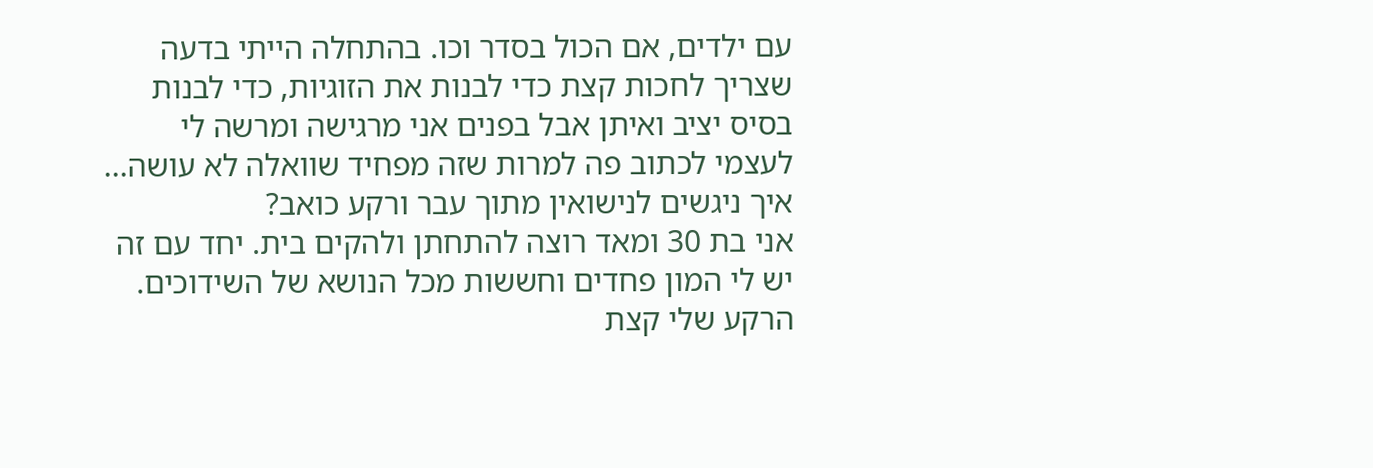עם ילדים, אם הכול בסדר וכו. בהתחלה הייתי בדעה שצריך לחכות קצת כדי לבנות את הזוגיות, כדי לבנות בסיס יציב ואיתן אבל בפנים אני מרגישה ומרשה לי לעצמי לכתוב פה למרות שזה מפחיד שוואלה לא עושה...
איך ניגשים לנישואין מתוך עבר ורקע כואב?
אני בת 30 ומאד רוצה להתחתן ולהקים בית. יחד עם זה יש לי המון פחדים וחששות מכל הנושא של השידוכים. הרקע שלי קצת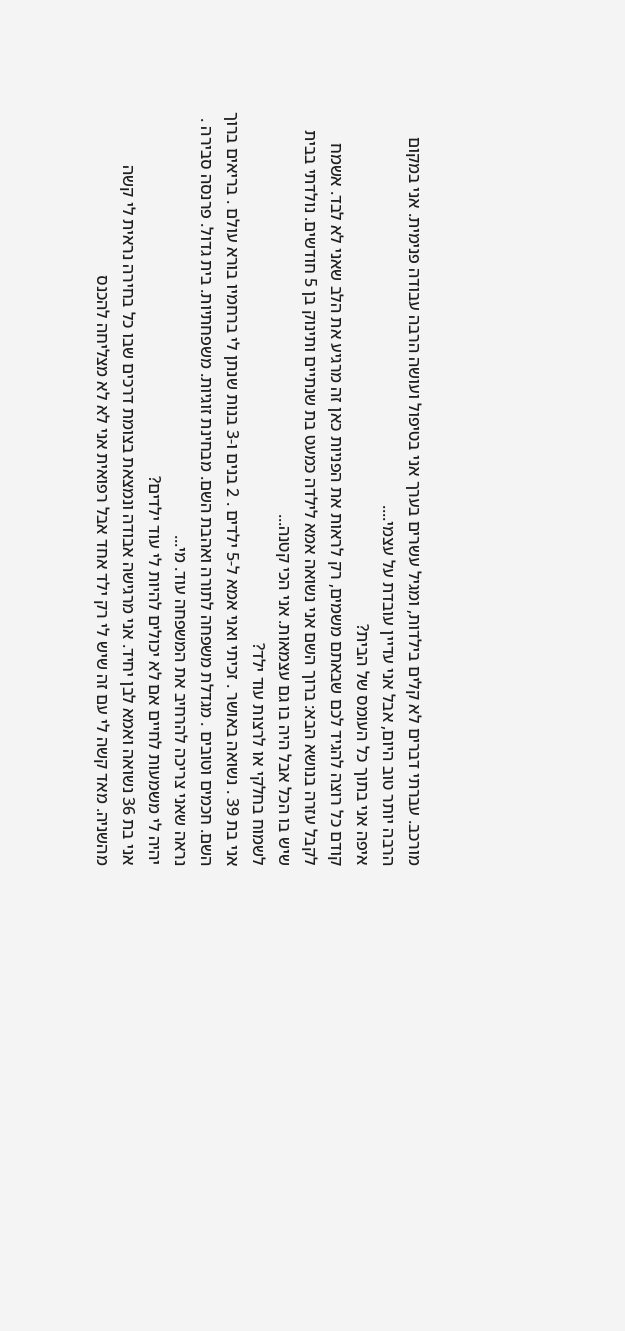מורכב. עברתי דברים לא קלים בילדות, ומגיל עשרים בערך אני בטיפול ועושה הרבה עבודה פנימית. אני במקום הרבה יותר טוב היום, אבל אני עדיין עובדת על עצמי....
איפה אני בתוך כל העומס של הבית?
קודם כל רוצה להגיד לכם שבאתם משמים, רק לראות את הפניות כאן זה מרגיע את הלב שאני לא לבד. אשמח לקבל עזרה בנושא הבא: ברוך השם אני נשואה אמא לילדה כמעט בת שנתיים ותינוק בן 5 חודשים. נולדתי בבית שיש בו הכל אבל היה בו גם עצמאות. אני הכי קטנה...
לשמוח בחלקי או לרצות עוד ילד?
אני בת 39 . נשואה באושר . זכיתי ואני אמא ל-5 ילדים . 2 בנים ו-3 בנות שנתן לי ברחמיו בורא עולם . בריאים ברוך השם. חכמים וטובים . מגדלת משפחה לתורה ואהבת השם. מבחינת זוגיות. משפחתיות. בית גדול. פרנסה סבירה . נראה שאני צריכה להרחיב את המשפחה עוד. מי...
יהיה לי משמעות לחיים אם לא יכולים להיות לי עוד ילדים?
אני בת 36 נשואה ואמא לבן יחיד. אני מרגישה אבודה ונמצאת בצומת דרכים שבו כל בחירה נראית לי קשה מהשניה. מאד קשה לי עם זה שיש לי רק ילד אחד אבל רפואית אני לא לא מצליחה להכנס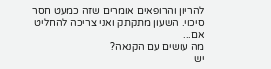להריון והרופאים אומרים שזה כמעט חסר סיכוי. השעון מתקתק ואני צריכה להחליט אם...
מה עושים עם הקנאה?
יש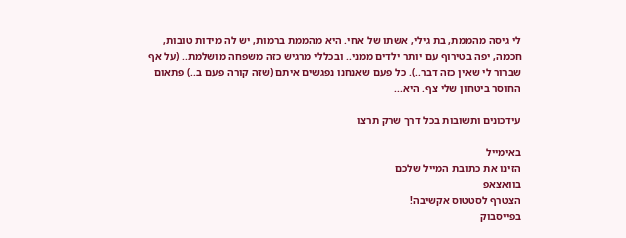לי גיסה מהממת, בת גילי, אשתו של אחי. היא מהממת ברמות, יש לה מידות טובות, חכמה, יפה בטירוף עם יותר ילדים ממני.. ובכללי מרגיש כזה משפחה מושלמת.. (על אף שברור לי שאין כזה דבר..). כל פעם שאנחנו נפגשים איתם (שזה קורה פעם ב..) פתאום החוסר ביטחון שלי צף. היא...

עידכונים ותשובות בכל דרך שרק תרצו

באימייל
הזינו את כתובת המייל שלכם
בוואצאפ
הצטרף לסטטוס אקשיבה!
בפייסבוק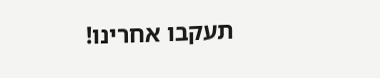תעקבו אחרינו!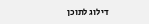דילוג לתוכן